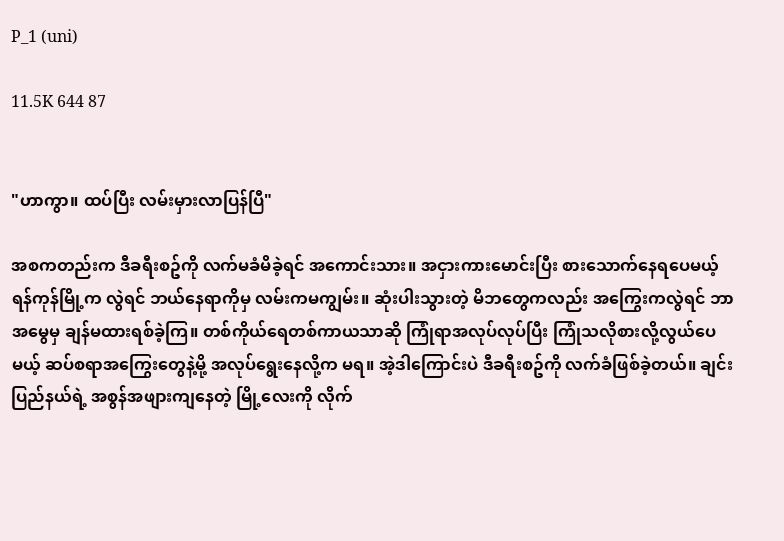P_1 (uni)

11.5K 644 87


"ဟာကွာ။ ထပ်ပြီး လမ်းမှားလာပြန်ပြီ"

အစကတည်းက ဒီခရီးစဥ်ကို လက်မခံမိခဲ့ရင် အကောင်းသား။ အငှားကားမောင်းပြီး စားသောက်နေရပေမယ့် ရန်ကုန်မြို့က လွဲရင် ဘယ်နေရာကိုမှ လမ်းကမကျွမ်း။ ဆုံးပါးသွားတဲ့ မိဘတွေကလည်း အကြွေးကလွဲရင် ဘာအမွေမှ ချန်မထားရစ်ခဲ့ကြ။ တစ်ကိုယ်ရေတစ်ကာယသာဆို ကြုံရာအလုပ်လုပ်ပြီး ကြုံသလိုစားလို့လွယ်ပေမယ့် ဆပ်စရာအကြွေးတွေနဲ့မို့ အလုပ်ရွေးနေလို့က မရ။ အဲ့ဒါကြောင်းပဲ ဒီခရီးစဥ်ကို လက်ခံဖြစ်ခဲ့တယ်။ ချင်းပြည်နယ်ရဲ့ အစွန်အဖျားကျနေတဲ့ မြို့လေးကို လိုက်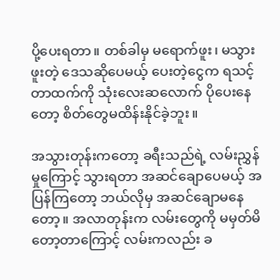ပို့ပေးရတာ။ တစ်ခါမှ မရောက်ဖူး၊ မသွားဖူးတဲ့ ဒေသဆိုပေမယ့် ပေးတဲ့ငွေက ရသင့်တာထက်ကို သုံးလေးဆလောက် ပိုပေးနေတော့ စိတ်တွေမထိန်းနိုင်ခဲ့ဘူး။

အသွားတုန်းကတော့ ခရီးသည်ရဲ့ လမ်းညွှန်မှုကြောင့် သွားရတာ အဆင်ချောပေမယ့် အပြန်ကြတော့ ဘယ်လိုမှ အဆင်ချောမနေတော့။ အလာတုန်းက လမ်းတွေကို မမှတ်မိတော့တာကြောင့် လမ်းကလည်း ခ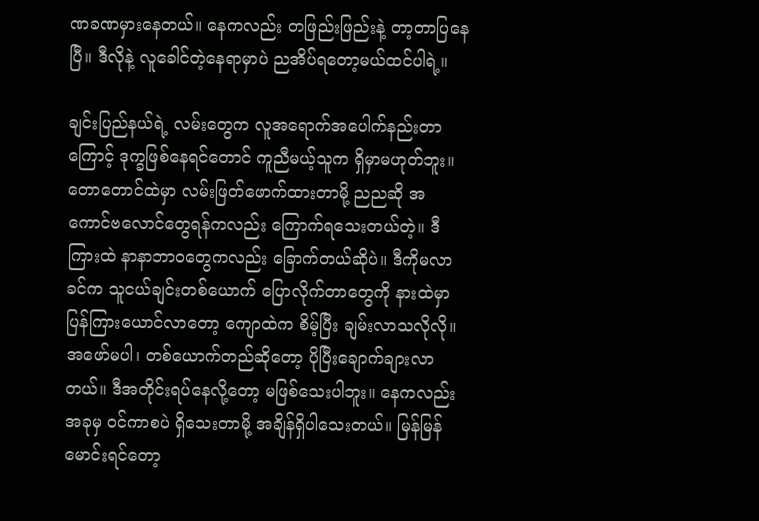ဏခဏမှားနေတယ်။ နေကလည်း တဖြည်းဖြည်းနဲ့ တာ့တာပြနေပြီ။ ဒီလိုနဲ့ လူခေါင်တဲ့နေရာမှာပဲ ညအိပ်ရတော့မယ်ထင်ပါရဲ့။

ချင်းပြည်နယ်ရဲ့ လမ်းတွေက လူအရောက်အပေါက်နည်းတာကြောင့် ဒုက္ခဖြစ်နေရင်တောင် ကူညီမယ့်သူက ရှိမှာမဟုတ်ဘူး။ တောတောင်ထဲမှာ လမ်းဖြတ်ဖောက်ထားတာမို့ ညညဆို အကောင်ဗလောင်တွေရန်ကလည်း ကြောက်ရသေးတယ်တဲ့။ ဒီကြားထဲ နာနာဘာဝတွေကလည်း ခြောက်တယ်ဆိုပဲ။ ဒီကိုမလာခင်က သူငယ်ချင်းတစ်ယောက် ပြောလိုက်တာတွေကို နားထဲမှာ ပြန်ကြားယောင်လာတော့ ကျောထဲက စိမ့်ပြီး ချမ်းလာသလိုလို။ အဖော်မပါ၊ တစ်ယောက်တည်ဆိုတော့ ပိုပြီးချောက်ချားလာတယ်။ ဒီအတိုင်းရပ်နေလို့တော့ မဖြစ်သေးပါဘူး။ နေကလည်းအခုမှ ဝင်ကာစပဲ ရှိသေးတာမို့ အချိန်ရှိပါသေးတယ်။ မြန်မြန်မောင်းရင်တော့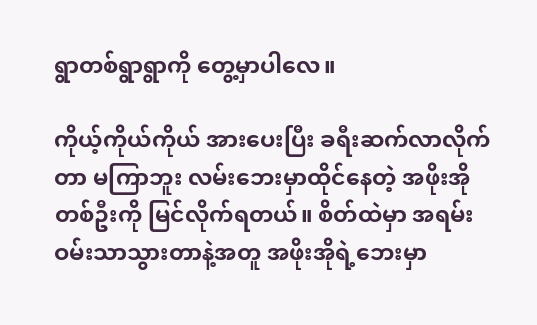ရွာတစ်ရွာရွာကို တွေ့မှာပါလေ။

ကိုယ့်ကိုယ်ကိုယ် အားပေးပြီး ခရီးဆက်လာလိုက်တာ မကြာဘူး လမ်းဘေးမှာထိုင်နေတဲ့ အဖိုးအိုတစ်ဦးကို မြင်လိုက်ရတယ်။ စိတ်ထဲမှာ အရမ်းဝမ်းသာသွားတာနဲ့အတူ အဖိုးအိုရဲ့ဘေးမှာ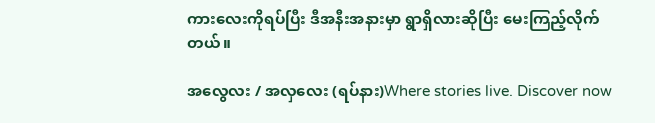ကားလေးကိုရပ်ပြီး ဒီအနီးအနားမှာ ရွာရှိလားဆိုပြီး မေးကြည့်လိုက်တယ်။

အလွေလး / အလှလေး (ရပ်နား)Where stories live. Discover now